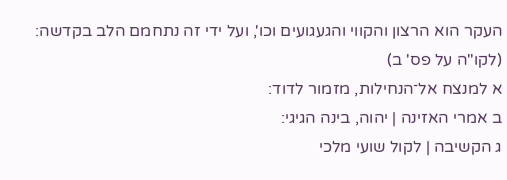העקר הוא הרצון והקווי והגעגועים וכו', ועל ידי זה נתחמם הלב בקדשה: (לקו"ה על פס' ב)
א למנצח אל־הנחילות, מזמור לדוד:
ב אמרי האזינה | יהוה, בינה הגיגי:
ג הקשיבה | לקול שועי מלכי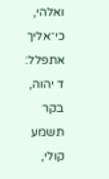ואלהי, כי־אליך אתפלל:
ד יהוה, בקר תשמע קולי,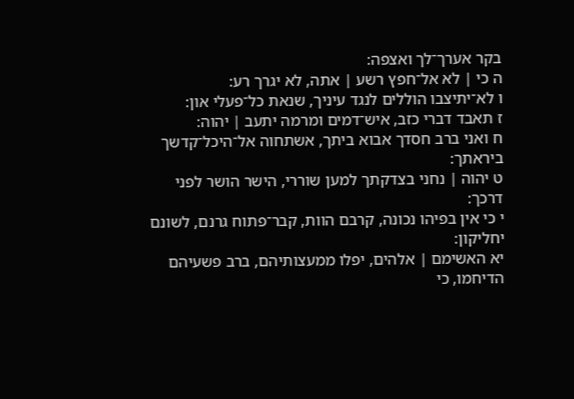בקר אערך־לך ואצפה:
ה כי | לא אל־חפץ רשע | אתה, לא יגרך רע:
ו לא־יתיצבו הוללים לנגד עיניך, שנאת כל־פעלי און:
ז תאבד דברי כזב, איש־דמים ומרמה יתעב | יהוה:
ח ואני ברב חסדך אבוא ביתך, אשתחוה אל־היכל־קדשך ביראתך:
ט יהוה | נחני בצדקתך למען שוררי, הישר הושר לפני דרכך:
י כי אין בפיהו נכונה, קרבם הוות, קבר־פתוח גרנם, לשונם יחליקון:
יא האשימם | אלהים, יפלו ממעצותיהם, ברב פשעיהם הדיחמו, כי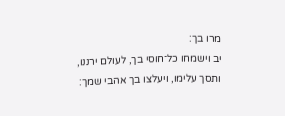מרו בך:
יב וישמחו כל־חוסי בך, לעולם ירננו, ותסך עלימו, ויעלצו בך אהבי שמך: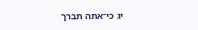יג כי־אתה תברך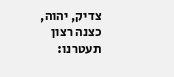צדיק, יהוה, כצנה רצון תעטרנו: